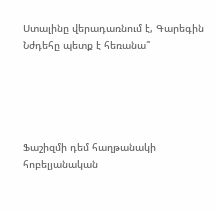Ստալինը վերադառնում է, Գարեգին Նժդեհը պետք է հեռանա՞





Ֆաշիզմի դեմ հաղթանակի հոբելյանական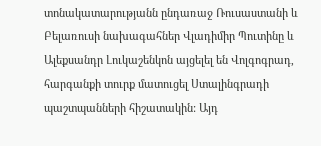տոնակատարությանն ընդառաջ Ռուսաստանի և Բելառուսի նախագահներ Վլադիմիր Պուտինը և Ալեքսանդր Լուկաշենկոն այցելել են Վոլգոգրադ, հարգանքի տուրք մատուցել Ստալինգրադի պաշտպանների հիշատակին: Այդ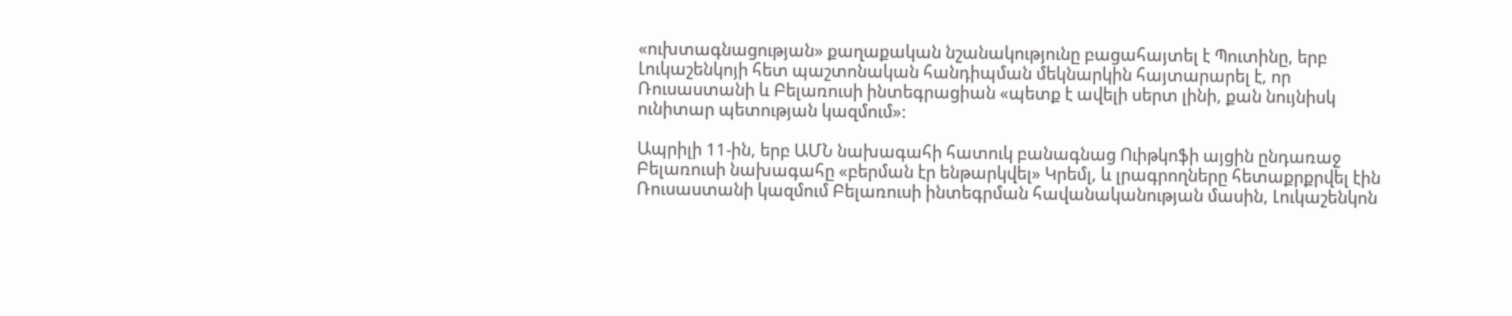«ուխտագնացության» քաղաքական նշանակությունը բացահայտել է Պուտինը, երբ Լուկաշենկոյի հետ պաշտոնական հանդիպման մեկնարկին հայտարարել է, որ Ռուսաստանի և Բելառուսի ինտեգրացիան «պետք է ավելի սերտ լինի, քան նույնիսկ ունիտար պետության կազմում»:

Ապրիլի 11-ին, երբ ԱՄՆ նախագահի հատուկ բանագնաց Ուիթկոֆի այցին ընդառաջ Բելառուսի նախագահը «բերման էր ենթարկվել» Կրեմլ, և լրագրողները հետաքրքրվել էին Ռուսաստանի կազմում Բելառուսի ինտեգրման հավանականության մասին, Լուկաշենկոն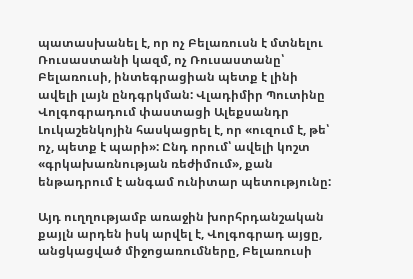պատասխանել է, որ ոչ Բելառուսն է մտնելու Ռուսաստանի կազմ, ոչ Ռուսաստանը՝ Բելառուսի, ինտեգրացիան պետք է լինի ավելի լայն ընդգրկման: Վլադիմիր Պուտինը Վոլգոգրադում փաստացի Ալեքսանդր Լուկաշենկոյին հասկացրել է, որ «ուզում է, թե՝ ոչ, պետք է պարի»: Ընդ որում՝ ավելի կոշտ «գրկախառնության ռեժիմում», քան ենթադրում է անգամ ունիտար պետությունը:

Այդ ուղղությամբ առաջին խորհրդանշական քայլն արդեն իսկ արվել է, Վոլգոգրադ այցը, անցկացված միջոցառումները, Բելառուսի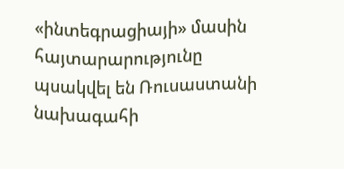«ինտեգրացիայի» մասին հայտարարությունը պսակվել են Ռուսաստանի նախագահի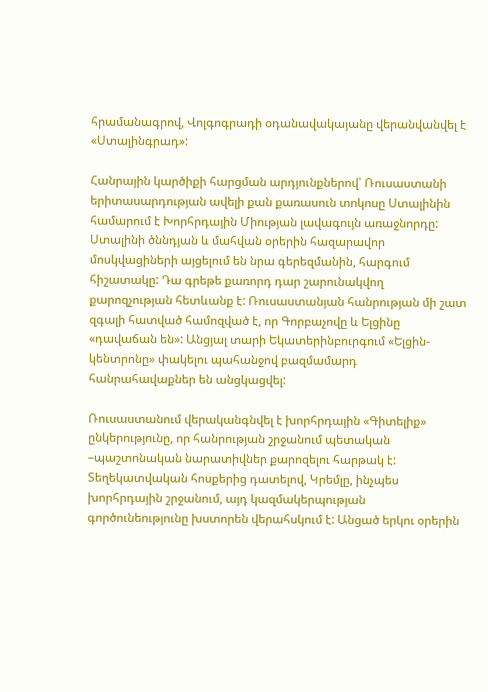հրամանագրով, Վոլգոգրադի օդանավակայանը վերանվանվել է «Ստալինգրադ»:

Հանրային կարծիքի հարցման արդյունքներով՝ Ռուսաստանի երիտասարդության ավելի քան քառասուն տոկոսը Ստալինին համարում է Խորհրդային Միության լավագույն առաջնորդը: Ստալինի ծննդյան և մահվան օրերին հազարավոր մոսկվացիների այցելում են նրա գերեզմանին, հարգում հիշատակը: Դա գրեթե քառորդ դար շարունակվող քարոզչության հետևանք է: Ռուսաստանյան հանրության մի շատ զգալի հատված համոզված է, որ Գորբաչովը և Ելցինը «դավաճան են»: Անցյալ տարի Եկատերինբուրգում «Ելցին-կենտրոնը» փակելու պահանջով բազմամարդ հանրահավաքներ են անցկացվել:

Ռուսաստանում վերականգնվել է խորհրդային «Գիտելիք» ընկերությունը, որ հանրության շրջանում պետական –պաշտոնական նարատիվներ քարոզելու հարթակ է: Տեղեկատվական հոսքերից դատելով, Կրեմլը, ինչպես խորհրդային շրջանում, այդ կազմակերպության գործունեությունը խստորեն վերահսկում է: Անցած երկու օրերին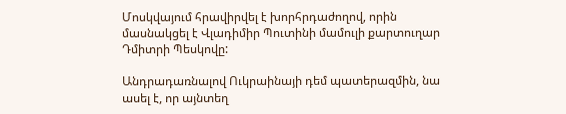Մոսկվայում հրավիրվել է խորհրդաժողով, որին մասնակցել է Վլադիմիր Պուտինի մամուլի քարտուղար Դմիտրի Պեսկովը:

Անդրադառնալով Ուկրաինայի դեմ պատերազմին, նա ասել է, որ այնտեղ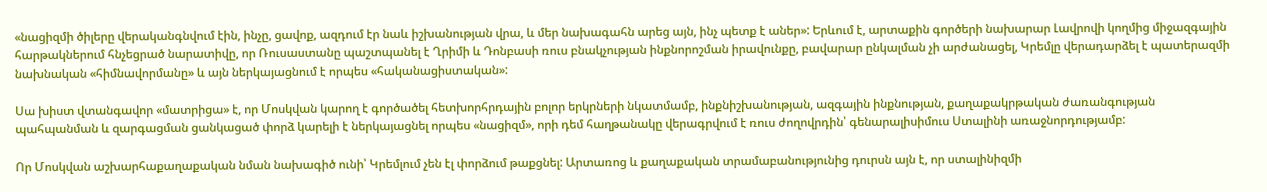«նացիզմի ծիլերը վերականգնվում էին, ինչը, ցավոք, ազդում էր նաև իշխանության վրա, և մեր նախագահն արեց այն, ինչ պետք է աներ»: Երևում է, արտաքին գործերի նախարար Լավրովի կողմից միջազգային հարթակներում հնչեցրած նարատիվը, որ Ռուսաստանը պաշտպանել է Ղրիմի և Դոնբասի ռուս բնակչության ինքնորոշման իրավունքը, բավարար ընկալման չի արժանացել, Կրեմլը վերադարձել է պատերազմի նախնական «հիմնավորմանը» և այն ներկայացնում է որպես «հականացիստական»:

Սա խիստ վտանգավոր «մատրիցա» է, որ Մոսկվան կարող է գործածել հետխորհրդային բոլոր երկրների նկատմամբ, ինքնիշխանության, ազգային ինքնության, քաղաքակրթական ժառանգության պահպանման և զարգացման ցանկացած փորձ կարելի է ներկայացնել որպես «նացիզմ», որի դեմ հաղթանակը վերագրվում է ռուս ժողովրդին՝ գենարալիսիմուս Ստալինի առաջնորդությամբ:

Որ Մոսկվան աշխարհաքաղաքական նման նախագիծ ունի՝ Կրեմլում չեն էլ փորձում թաքցնել: Արտառոց և քաղաքական տրամաբանությունից դուրսն այն է, որ ստալինիզմի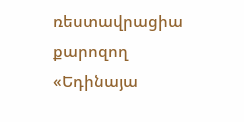ռեստավրացիա քարոզող «Եդինայա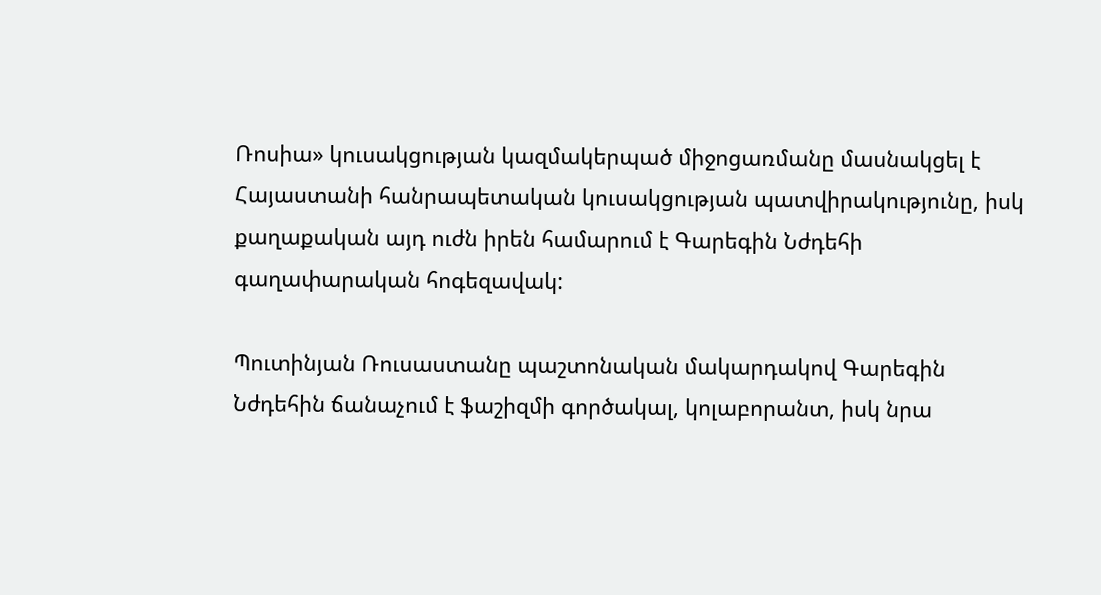Ռոսիա» կուսակցության կազմակերպած միջոցառմանը մասնակցել է Հայաստանի հանրապետական կուսակցության պատվիրակությունը, իսկ քաղաքական այդ ուժն իրեն համարում է Գարեգին Նժդեհի գաղափարական հոգեզավակ:

Պուտինյան Ռուսաստանը պաշտոնական մակարդակով Գարեգին Նժդեհին ճանաչում է ֆաշիզմի գործակալ, կոլաբորանտ, իսկ նրա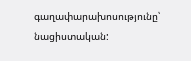գաղափարախոսությունը՝ նացիստական: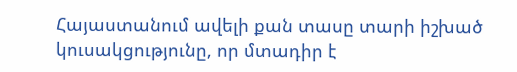Հայաստանում ավելի քան տասը տարի իշխած կուսակցությունը, որ մտադիր է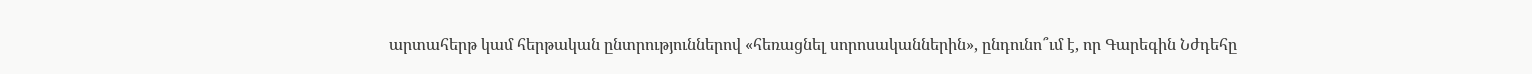արտահերթ կամ հերթական ընտրություններով «հեռացնել սորոսականներին», ընդունո՞ւմ է, որ Գարեգին Նժդեհը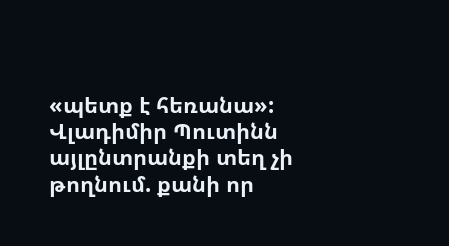«պետք է հեռանա»: Վլադիմիր Պուտինն այլընտրանքի տեղ չի թողնում. քանի որ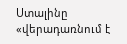Ստալինը «վերադառնում է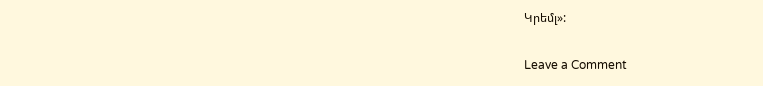Կրեմլ»:

Leave a Comment